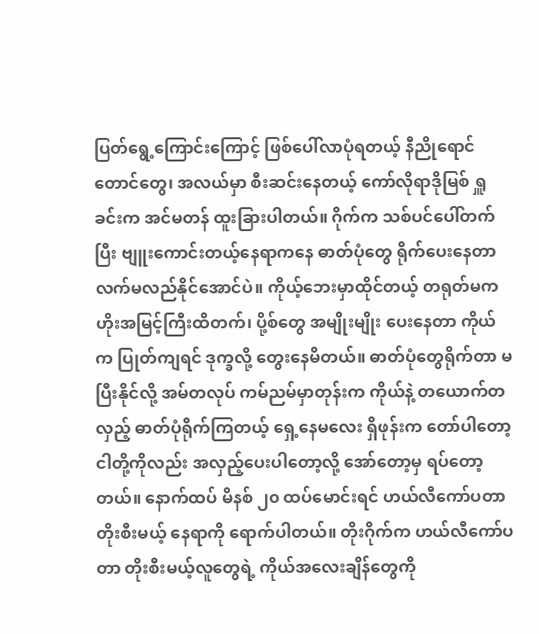ပြတ်ရွေ့ကြောင်းကြောင့် ဖြစ်ပေါ်လာပုံရတယ့် နီညိုရောင်တောင်တွေ၊ အလယ်မှာ စီးဆင်းနေတယ့် ကော်လိုရာဒိုမြစ် ရှူခင်းက အင်မတန် ထူးခြားပါတယ်။ ဂိုက်က သစ်ပင်ပေါ်တက်ပြီး ဗျူးကောင်းတယ့်နေရာကနေ ဓာတ်ပုံတွေ ရိုက်ပေးနေတာ လက်မလည်နိုင်အောင်ပဲ။ ကိုယ့်ဘေးမှာထိုင်တယ့် တရုတ်မက ဟိုးအမြင့်ကြီးထိတက်၊ ပို့စ်တွေ အမျိုးမျိုး ပေးနေတာ ကိုယ်က ပြုတ်ကျရင် ဒုက္ခလို့ တွေးနေမိတယ်။ ဓာတ်ပုံတွေရိုက်တာ မပြီးနိုင်လို့ အမ်တလုပ် ကမ်ညမ်မှာတုန်းက ကိုယ်နဲ့ တယောက်တလှည့် ဓာတ်ပုံရိုက်ကြတယ့် ရှေ့နေမလေး ရှိဖုန်းက တော်ပါတော့ ငါတို့ကိုလည်း အလှည့်ပေးပါတော့လို့ အော်တော့မှ ရပ်တော့တယ်။ နောက်ထပ် မိနစ် ၂၀ ထပ်မောင်းရင် ဟယ်လီကော်ပတာ တိုးစီးမယ့် နေရာကို ရောက်ပါတယ်။ တိုးဂိုက်က ဟယ်လီကော်ပတာ တိုးစီးမယ့်လူတွေရဲ့ ကိုယ်အလေးချိန်တွေကို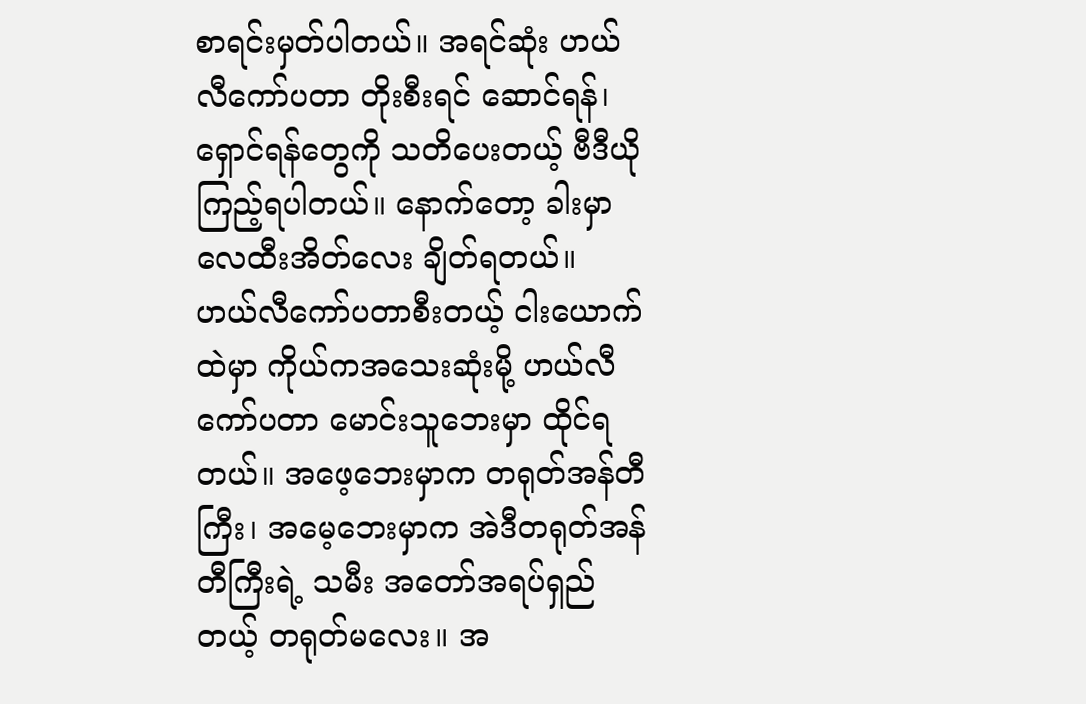စာရင်းမှတ်ပါတယ်။ အရင်ဆုံး ဟယ်လီကော်ပတာ တိုးစီးရင် ဆောင်ရန်၊ ရှောင်ရန်တွေကို သတိပေးတယ့် ဗီဒီယိုကြည့်ရပါတယ်။ နောက်တော့ ခါးမှာ လေထီးအိတ်လေး ချိတ်ရတယ်။ ဟယ်လီကော်ပတာစီးတယ့် ငါးယောက်ထဲမှာ ကိုယ်ကအသေးဆုံးမို့ ဟယ်လီကော်ပတာ မောင်းသူဘေးမှာ ထိုင်ရတယ်။ အဖေ့ဘေးမှာက တရုတ်အန်တီကြီး၊ အမေ့ဘေးမှာက အဲဒီတရုတ်အန်တီကြီးရဲ့ သမီး အတော်အရပ်ရှည်တယ့် တရုတ်မလေး။ အ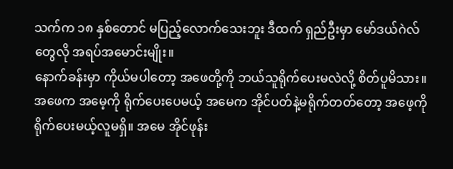သက်က ၁၈ နှစ်တောင် မပြည့်လောက်သေးဘူး ဒီထက် ရှည်ဦးမှာ မော်ဒယ်ဂဲလ်တွေလို အရပ်အမောင်းမျိုး။
နောက်ခန်းမှာ ကိုယ်မပါတော့ အဖေတို့ကို ဘယ်သူရိုက်ပေးမလဲလို့ စိတ်ပူမိသား။ အဖေက အမေ့ကို ရိုက်ပေးပေမယ့် အမေက အိုင်ပတ်နဲ့မရိုက်တတ်တော့ အဖေ့ကို ရိုက်ပေးမယ့်လူမရှိ။ အမေ အိုင်ဖုန်း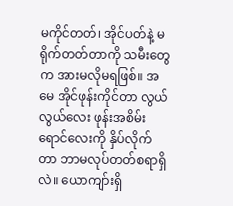မကိုင်တတ်၊ အိုင်ပတ်နဲ့ မရိုက်တတ်တာကို သမီးတွေက အားမလိုမရဖြစ်။ အမေ အိုင်ဖုန်းကိုင်တာ လွယ်လွယ်လေး ဖုန်းအစိမ်းရောင်လေးကို နှိပ်လိုက်တာ ဘာမလုပ်တတ်စရာရှိလဲ။ ယောကျာ်းရှိ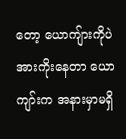တော့ ယောကျ်ားကိုပဲ အားကိုးနေတာ ယောကျာ်းက အနားမှာမရှိ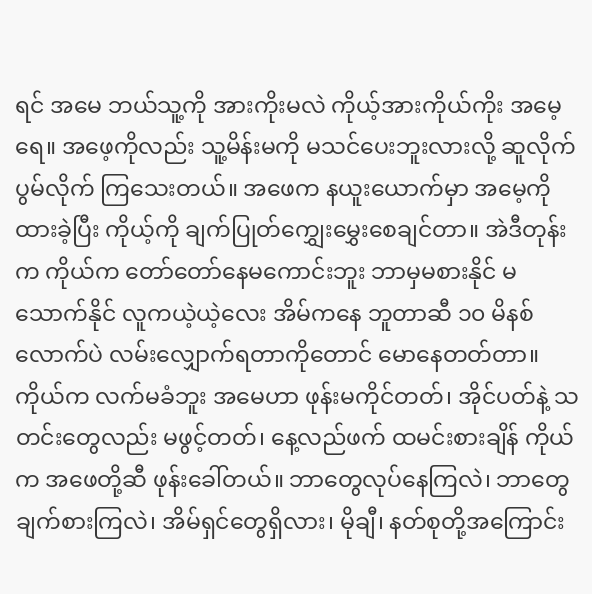ရင် အမေ ဘယ်သူ့ကို အားကိုးမလဲ ကိုယ့်အားကိုယ်ကိုး အမေ့ရေ။ အဖေ့ကိုလည်း သူ့မိန်းမကို မသင်ပေးဘူးလားလို့ ဆူလိုက်ပွမ်လိုက် ကြသေးတယ်။ အဖေက နယူးယောက်မှာ အမေ့ကို ထားခဲ့ပြီး ကိုယ့်ကို ချက်ပြုတ်ကျွှေးမွှေးစေချင်တာ။ အဲဒီတုန်းက ကိုယ်က တော်တော်နေမကောင်းဘူး ဘာမှမစားနိုင် မသောက်နိုင် လူကယဲ့ယဲ့လေး အိမ်ကနေ ဘူတာဆီ ၁၀ မိနစ်လောက်ပဲ လမ်းလျှောက်ရတာကိုတောင် မောနေတတ်တာ။ ကိုယ်က လက်မခံဘူး အမေဟာ ဖုန်းမကိုင်တတ်၊ အိုင်ပတ်နဲ့ သတင်းတွေလည်း မဖွင့်တတ်၊ နေ့လည်ဖက် ထမင်းစားချိန် ကိုယ်က အဖေတို့ဆီ ဖုန်းခေါ်တယ်။ ဘာတွေလုပ်နေကြလဲ၊ ဘာတွေချက်စားကြလဲ၊ အိမ်ရှင်တွေရှိလား၊ မိုချီ၊ နတ်စုတို့အကြောင်း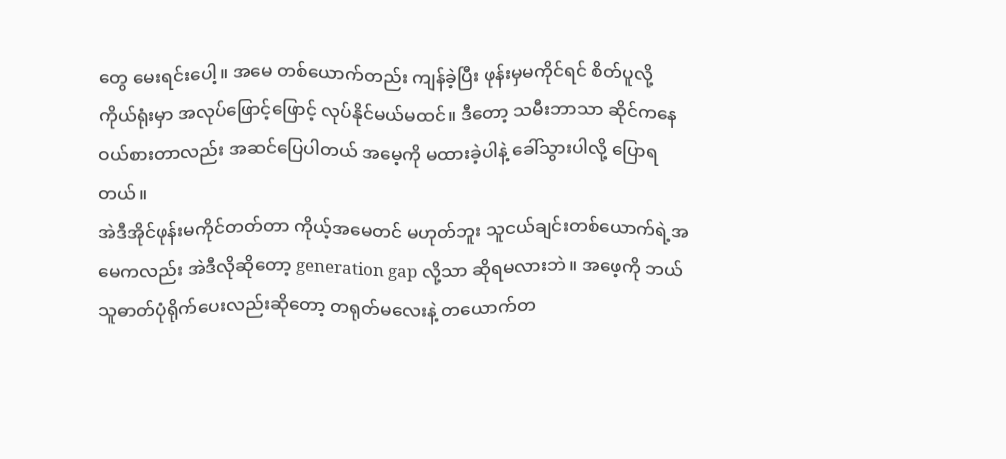တွေ မေးရင်းပေါ့။ အမေ တစ်ယောက်တည်း ကျန်ခဲ့ပြီး ဖုန်းမှမကိုင်ရင် စိတ်ပူလို့ ကိုယ်ရုံးမှာ အလုပ်ဖြောင့်ဖြောင့် လုပ်နိုင်မယ်မထင်။ ဒီတော့ သမီးဘာသာ ဆိုင်ကနေ ဝယ်စားတာလည်း အဆင်ပြေပါတယ် အမေ့ကို မထားခဲ့ပါနဲ့ ခေါ်သွားပါလို့ ပြောရတယ်။
အဲဒီအိုင်ဖုန်းမကိုင်တတ်တာ ကိုယ့်အမေတင် မဟုတ်ဘူး သူငယ်ချင်းတစ်ယောက်ရဲ့အမေကလည်း အဲဒီလိုဆိုတော့ generation gap လို့သာ ဆိုရမလားဘဲ။ အဖေ့ကို ဘယ်သူဓာတ်ပုံရိုက်ပေးလည်းဆိုတော့ တရုတ်မလေးနဲ့ တယောက်တ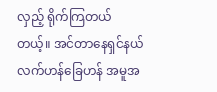လှည့် ရိုက်ကြတယ်တယ့်။ အင်တာနေရှင်နယ် လက်ဟန်ခြေဟန် အမူအ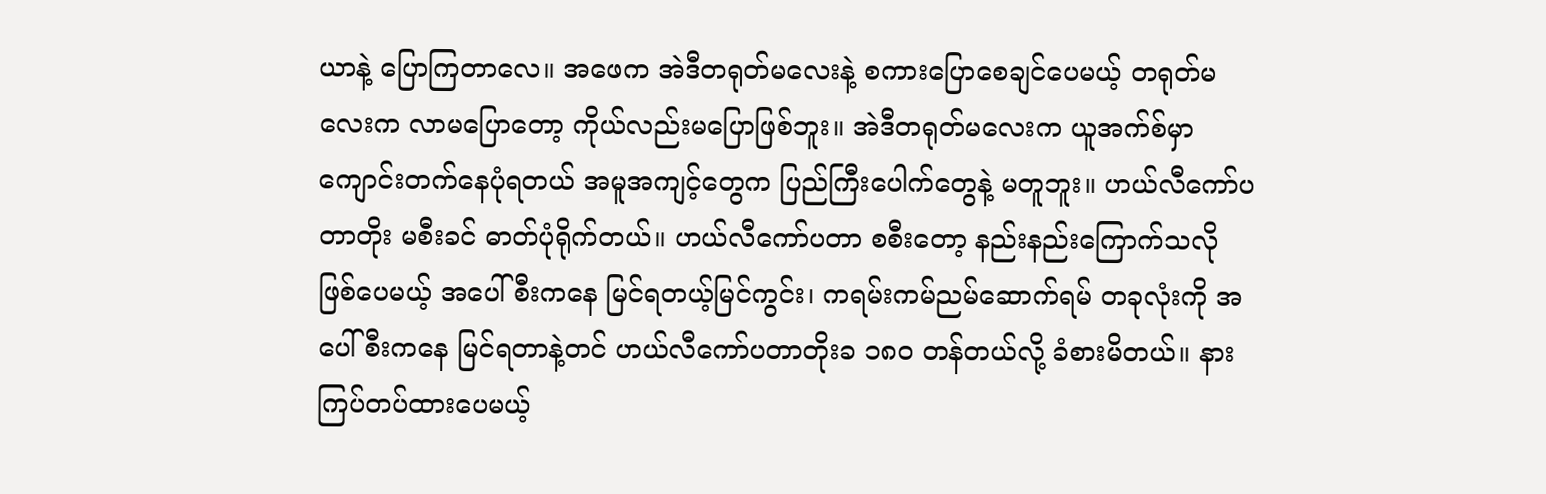ယာနဲ့ ပြောကြတာလေ။ အဖေက အဲဒီတရုတ်မလေးနဲ့ စကားပြောစေချင်ပေမယ့် တရုတ်မလေးက လာမပြောတော့ ကိုယ်လည်းမပြောဖြစ်ဘူး။ အဲဒီတရုတ်မလေးက ယူအက်စ်မှာ ကျောင်းတက်နေပုံရတယ် အမူအကျင့်တွေက ပြည်ကြီးပေါက်တွေနဲ့ မတူဘူး။ ဟယ်လီကော်ပတာတိုး မစီးခင် ဓာတ်ပုံရိုက်တယ်။ ဟယ်လီကော်ပတာ စစီးတော့ နည်းနည်းကြောက်သလိုဖြစ်ပေမယ့် အပေါ်စီးကနေ မြင်ရတယ့်မြင်ကွင်း၊ ကရမ်းကမ်ညမ်ဆောက်ရမ် တခုလုံးကို အပေါ်စီးကနေ မြင်ရတာနဲ့တင် ဟယ်လီကော်ပတာတိုးခ ၁၈၀ တန်တယ်လို့ ခံစားမိတယ်။ နားကြပ်တပ်ထားပေမယ့်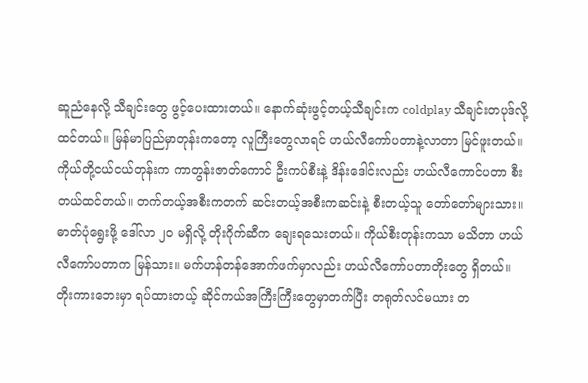ဆူညံနေလို့ သီချင်းတွေ ဖွင့်ပေးထားတယ်။ နောက်ဆုံးဖွင့်တယ့်သီချင်းက coldplay သီချင်းတပုဒ်လို့ ထင်တယ်။ မြန်မာပြည်မှာတုန်းကတော့ လူကြီးတွေလာရင် ဟယ်လီကော်ပတာနဲ့လာတာ မြင်ဖူးတယ်။ ကိုယ်တို့ငယ်ငယ်တုန်းက ကာတွန်းဇာတ်ကောင် ဦးကပ်စီးနဲ့ ဒိန်းဒေါင်းလည်း ဟယ်လီကောင်ပတာ စီးတယ်ထင်တယ်။ တက်တယ့်အစီးကတက် ဆင်းတယ့်အစီးကဆင်းနဲ့ စီးတယ့်သူ တော်တော်များသား။ ဓာတ်ပုံရွေးဖို့ ဒေါ်လာ ၂၀ မရှိလို့ တိုးဂိုက်ဆီက ချေးရသေးတယ်။ ကိုယ်စီးတုန်းကသာ မသိတာ ဟယ်လီကော်ပတာက မြန်သား။ မက်ဟန်တန်အောက်ဖက်မှာလည်း ဟယ်လီကော်ပတာတိုးတွေ ရှိတယ်။
တိုးကားဘေးမှာ ရပ်ထားတယ့် ဆိုင်ကယ်အကြီးကြီးတွေမှာတက်ပြီး တရုတ်လင်မယား တ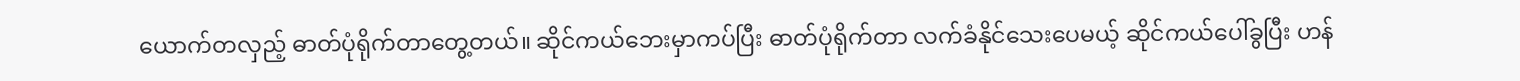ယောက်တလှည့် ဓာတ်ပုံရိုက်တာတွေ့တယ်။ ဆိုင်ကယ်ဘေးမှာကပ်ပြီး ဓာတ်ပုံရိုက်တာ လက်ခံနိုင်သေးပေမယ့် ဆိုင်ကယ်ပေါ်ခွပြီး ဟန်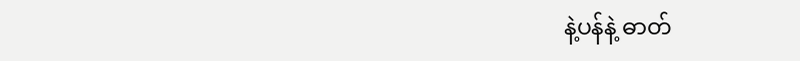နဲ့ပန်နဲ့ ဓာတ်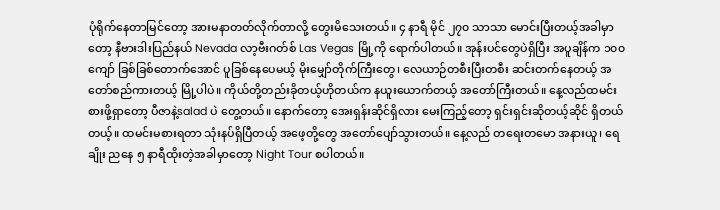ပုံရိုက်နေတာမြင်တော့ အားမနာတတ်လိုက်တာလို့ တွေးမိသေးတယ်။ ၄ နာရီ မိုင် ၂၇၀ သာသာ မောင်းပြီးတယ့်အခါမှာတော့ နီဗားဒါးပြည်နယ် Nevada လာ့ဗီးဂတ်စ် Las Vegas မြို့ကို ရောက်ပါတယ်။ အုန်းပင်တွေပဲရှိပြီး အပူချိန်က ၁၀၀ ကျော် ခြစ်ခြစ်တောက်အောင် ပူခြစ်နေပေမယ့် မိုးမျှော်တိုက်ကြီးတွေ၊ လေယာဉ်တစီးပြီးတစီး ဆင်းတက်နေတယ့် အတော်စည်ကားတယ့် မြို့ပါပဲ။ ကိုယ်တို့တည်းခိုတယ့်ဟိုတယ်က နယူးယောက်တယ့် အတော်ကြီးတယ်။ နေ့လည်ထမင်းစားဖို့ရှာတော့ ပီဇာနဲ့salad ပဲ တွေ့တယ်။ နောက်တော့ အေးရှန်းဆိုင်ရှိလား မေးကြည့်တော့ ရှင်းရှင်းဆိုတယ့်ဆိုင် ရှိတယ်တယ့်။ ထမင်းမစားရတာ သုံးနပ်ရှိပြီတယ့် အဖေ့တို့တွေ အတော်ပျော်သွားတယ်။ နေ့လည် တရေးတမော အနားယူ၊ ရေချိုး ညနေ ၅ နာရီထိုးတဲ့အခါမှာတော့ Night Tour စပါတယ်။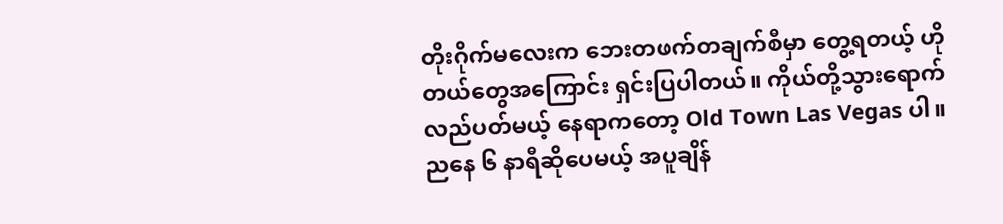တိုးဂိုက်မလေးက ဘေးတဖက်တချက်စီမှာ တွေ့ရတယ့် ဟိုတယ်တွေအကြောင်း ရှင်းပြပါတယ်။ ကိုယ်တို့သွားရောက်လည်ပတ်မယ့် နေရာကတော့ Old Town Las Vegas ပါ။ ညနေ ၆ နာရီဆိုပေမယ့် အပူချိန်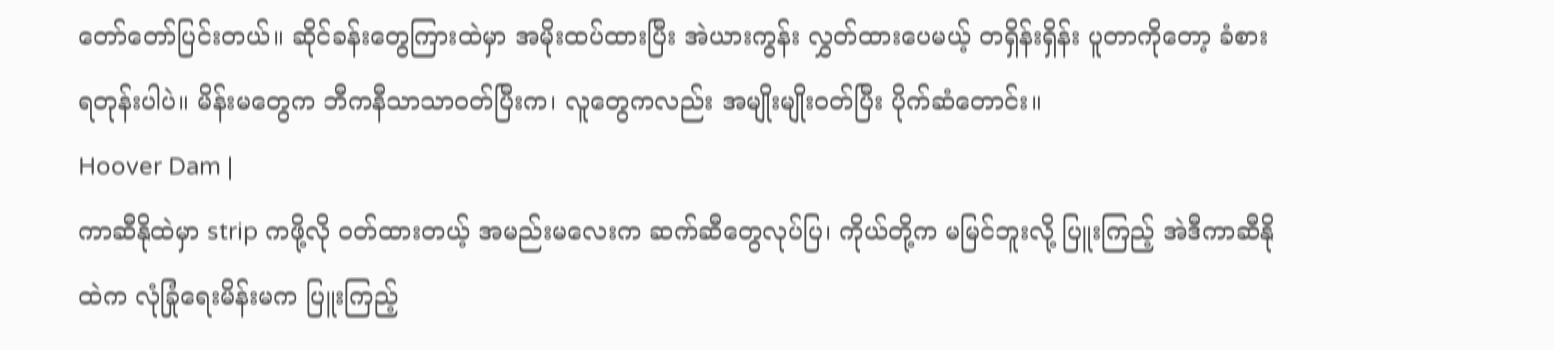တော်တော်ပြင်းတယ်။ ဆိုင်ခန်းတွေကြားထဲမှာ အမိုးထပ်ထားပြီး အဲယားကွန်း လွှတ်ထားပေမယ့် တရှိန်းရှိန်း ပူတာကိုတော့ ခံစားရတုန်းပါပဲ။ မိန်းမတွေက ဘီကနီသာသာဝတ်ပြီးက၊ လူတွေကလည်း အမျိုးမျိုးဝတ်ပြီး ပိုက်ဆံတောင်း။
Hoover Dam |
ကာဆီနိုထဲမှာ strip ကဖို့လို ဝတ်ထားတယ့် အမည်းမလေးက ဆက်ဆီတွေလုပ်ပြ၊ ကိုယ်တို့က မမြင်ဘူးလို့ ပြူးကြည့် အဲဒီကာဆီနိုထဲက လုံခြုံရေးမိန်းမက ပြူးကြည့်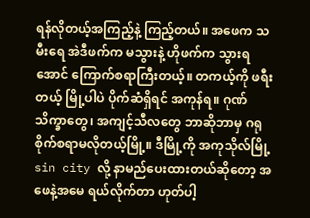ရန်လိုတယ့်အကြည့်နဲ့ ကြည့်တယ်။ အဖေက သမီးရေ အဲဒီဖက်က မသွားနဲ့ ဟိုဖက်က သွားရအောင် ကြောက်စရာကြီးတယ့်။ တကယ့်ကို ဖရီးတယ့် မြို့ပါပဲ ပိုက်ဆံရှိရင် အကုန်ရ။ ဂုဏ်သိက္ခာတွေ၊ အကျင့်သီလတွေ ဘာဆိုဘာမှ ဂရုစိုက်စရာမလိုတယ့်မြို့။ ဒီမြို့ကို အကုသိုလ်မြို့ sin city လို့ နာမည်ပေးထားတယ်ဆိုတော့ အဖေနဲ့အမေ ရယ်လိုက်တာ ဟုတ်ပါ့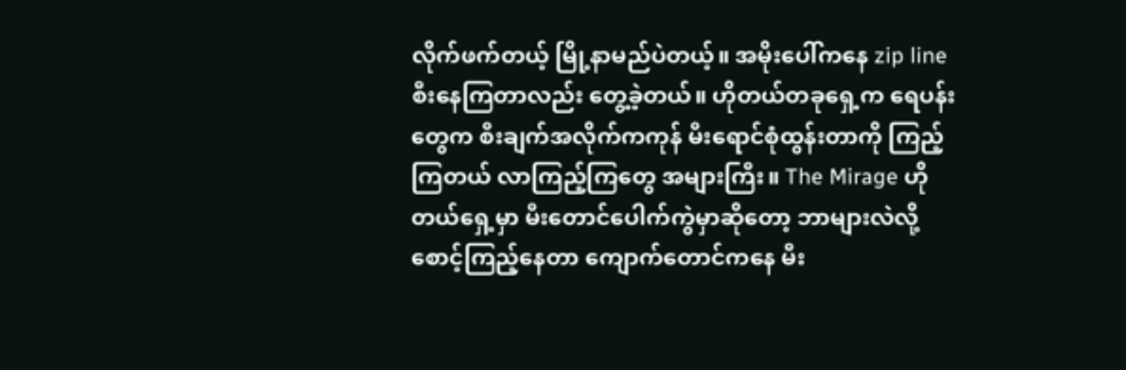လိုက်ဖက်တယ့် မြို့နာမည်ပဲတယ့်။ အမိုးပေါ်ကနေ zip line စီးနေကြတာလည်း တွေ့ခဲ့တယ်။ ဟိုတယ်တခုရှေ့က ရေပန်းတွေက စီးချက်အလိုက်ကကုန် မီးရောင်စုံထွန်းတာကို ကြည့်ကြတယ် လာကြည့်ကြတွေ အများကြီး။ The Mirage ဟိုတယ်ရှေ့မှာ မီးတောင်ပေါက်ကွဲမှာဆိုတော့ ဘာများလဲလို့ စောင့်ကြည့်နေတာ ကျောက်တောင်ကနေ မီး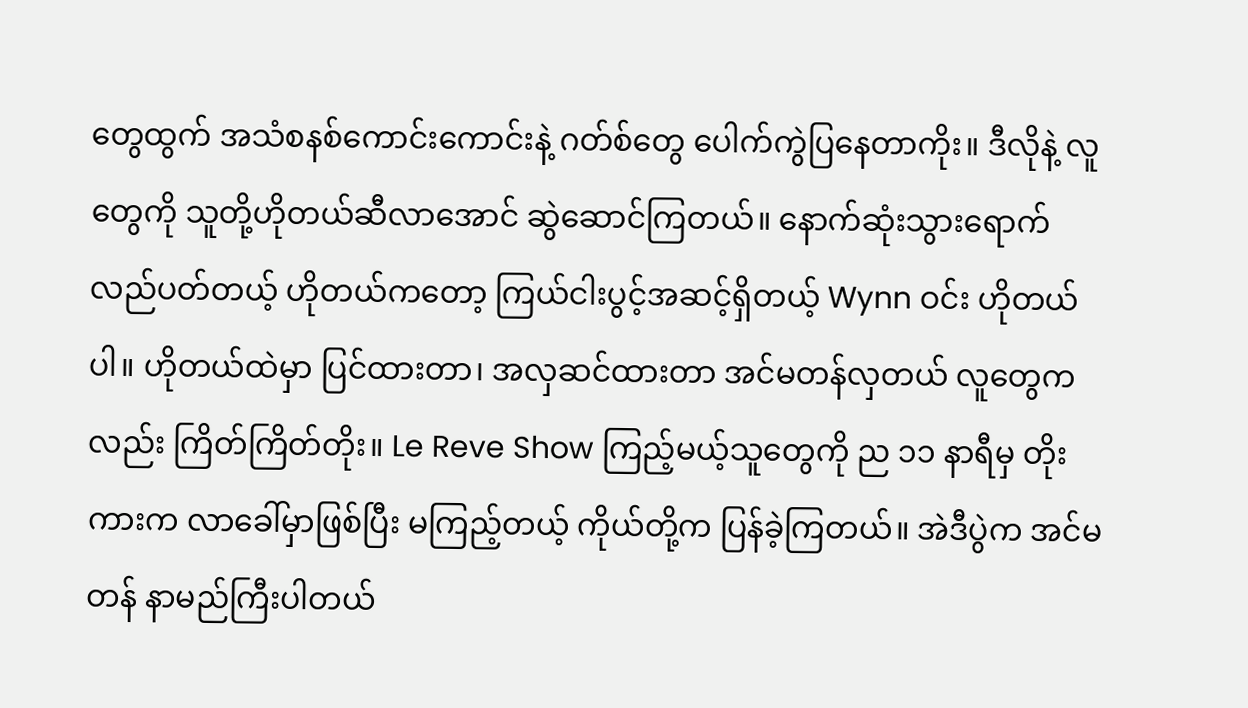တွေထွက် အသံစနစ်ကောင်းကောင်းနဲ့ ဂတ်စ်တွေ ပေါက်ကွဲပြနေတာကိုး။ ဒီလိုနဲ့ လူတွေကို သူတို့ဟိုတယ်ဆီလာအောင် ဆွဲဆောင်ကြတယ်။ နောက်ဆုံးသွားရောက်လည်ပတ်တယ့် ဟိုတယ်ကတော့ ကြယ်ငါးပွင့်အဆင့်ရှိတယ့် Wynn ဝင်း ဟိုတယ်ပါ။ ဟိုတယ်ထဲမှာ ပြင်ထားတာ၊ အလှဆင်ထားတာ အင်မတန်လှတယ် လူတွေကလည်း ကြိတ်ကြိတ်တိုး။ Le Reve Show ကြည့်မယ့်သူတွေကို ည ၁၁ နာရီမှ တိုးကားက လာခေါ်မှာဖြစ်ပြီး မကြည့်တယ့် ကိုယ်တို့က ပြန်ခဲ့ကြတယ်။ အဲဒီပွဲက အင်မတန် နာမည်ကြီးပါတယ်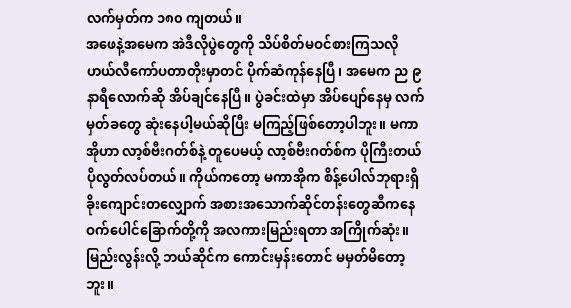လက်မှတ်က ၁၈၀ ကျတယ်။
အဖေနဲ့အမေက အဲဒီလိုပွဲတွေကို သိပ်စိတ်မဝင်စားကြသလို ဟယ်လီကော်ပတာတိုးမှာတင် ပိုက်ဆံကုန်နေပြီ၊ အမေက ည ၉ နာရီလောက်ဆို အိပ်ချင်နေပြီ။ ပွဲခင်းထဲမှာ အိပ်ပျော်နေမှ လက်မှတ်ခတွေ ဆုံးနေပါ့မယ်ဆိုပြီး မကြည့်ဖြစ်တော့ပါဘူး။ မကာအိုဟာ လာ့စ်ဗီးဂတ်စ်နဲ့ တူပေမယ့် လာ့စ်ဗီးဂတ်စ်က ပိုကြီးတယ် ပိုလွတ်လပ်တယ်။ ကိုယ်ကတော့ မကာအိုက စိန့်ပေါလ်ဘုရားရှိခိုးကျောင်းတလျှောက် အစားအသောက်ဆိုင်တန်းတွေဆီကနေ ဝက်ပေါင်ခြောက်တို့ကို အလကားမြည်းရတာ အကြိုက်ဆုံး။ မြည်းလွန်းလို့ ဘယ်ဆိုင်က ကောင်းမှန်းတောင် မမှတ်မိတော့ဘူး။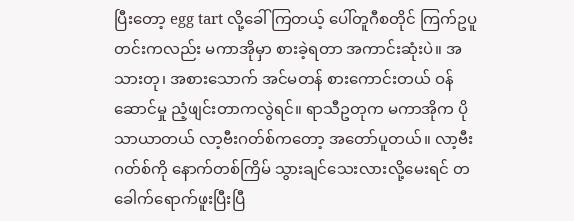ပြီးတော့ egg tart လို့ခေါ်ကြတယ့် ပေါ်တူဂီစတိုင် ကြက်ဥပူတင်းကလည်း မကာအိုမှာ စားခဲ့ရတာ အကာင်းဆုံးပဲ။ အသားတု၊ အစားသောက် အင်မတန် စားကောင်းတယ် ဝန်ဆောင်မှု ညံ့ဖျင်းတာကလွဲရင်။ ရာသီဥတုက မကာအိုက ပိုသာယာတယ် လာ့ဗီးဂတ်စ်ကတော့ အတော်ပူတယ်။ လာ့ဗီးဂတ်စ်ကို နောက်တစ်ကြိမ် သွားချင်သေးလားလို့မေးရင် တခေါက်ရောက်ဖူးပြီးပြီ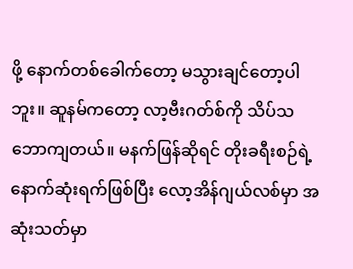ဖို့ နောက်တစ်ခေါက်တော့ မသွားချင်တော့ပါဘူး။ ဆူနမ်ကတော့ လာ့ဗီးဂတ်စ်ကို သိပ်သဘောကျတယ်။ မနက်ဖြန်ဆိုရင် တိုးခရီးစဉ်ရဲ့ နောက်ဆုံးရက်ဖြစ်ပြီး လော့အိန်ဂျယ်လစ်မှာ အဆုံးသတ်မှာ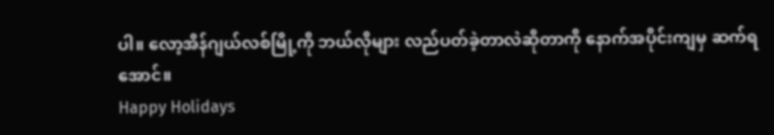ပါ။ လော့အိန်ဂျယ်လစ်မြို့ကို ဘယ်လိုများ လည်ပတ်ခဲ့တာလဲဆိုတာကို နောက်အပိုင်းကျမှ ဆက်ရအောင်။
Happy Holidays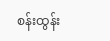စန်းထွန်း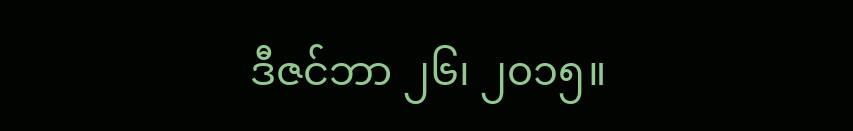ဒီဇင်ဘာ ၂၆၊ ၂၀၁၅။